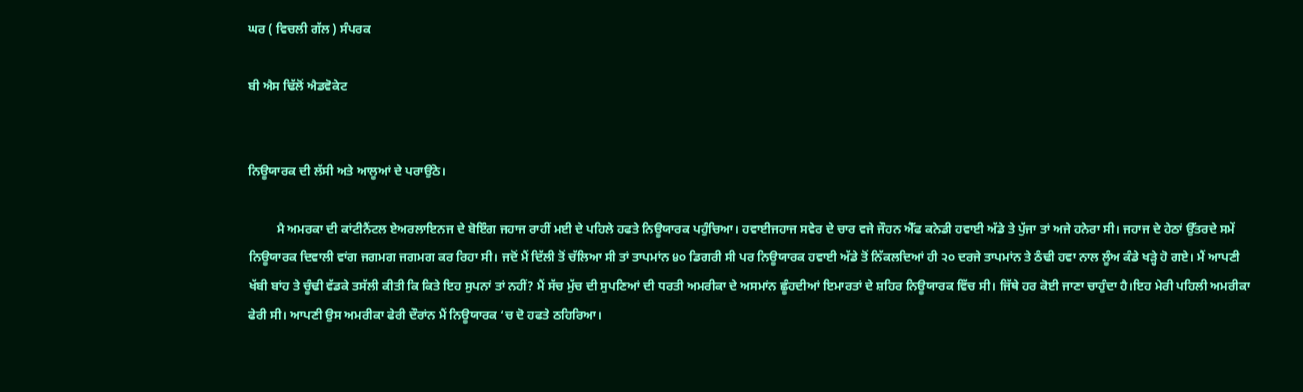ਘਰ ( ਵਿਚਲੀ ਗੱਲ ) ਸੰਪਰਕ

ਬੀ ਐਸ ਢਿੱਲੋਂ ਐਡਵੋਕੇਟ


ਨਿਊਯਾਰਕ ਦੀ ਲੱਸੀ ਅਤੇ ਆਲੂਆਂ ਦੇ ਪਰਾਉਂਠੇ।

         ਮੈ ਅਮਰਕਾ ਦੀ ਕਾਂਟੀਨੈਂਟਲ ਏਅਰਲਾਇਨਜ ਦੇ ਬੋਇੰਗ ਜਹਾਜ ਰਾਹੀਂ ਮਈ ਦੇ ਪਹਿਲੇ ਹਫਤੇ ਨਿਊਯਾਰਕ ਪਹੁੰਚਿਆ। ਹਵਾਈਜਹਾਜ ਸਵੇਰ ਦੇ ਚਾਰ ਵਜੇ ਜੌਹਨ ਐੱਫ ਕਨੇਡੀ ਹਵਾਈ ਅੱਡੇ ਤੇ ਪੁੱਜਾ ਤਾਂ ਅਜੇ ਹਨੇਰਾ ਸੀ। ਜਹਾਜ ਦੇ ਹੇਠਾਂ ਉੱਤਰਦੇ ਸਮੇਂ ਨਿਊਯਾਰਕ ਦਿਵਾਲੀ ਵਾਂਗ ਜਗਮਗ ਜਗਮਗ ਕਰ ਰਿਹਾ ਸੀ। ਜਦੋਂ ਮੈਂ ਦਿੱਲੀ ਤੋਂ ਚੱਲਿਆ ਸੀ ਤਾਂ ਤਾਪਮਾਂਨ ੪੦ ਡਿਗਰੀ ਸੀ ਪਰ ਨਿਊਯਾਰਕ ਹਵਾਈ ਅੱਡੇ ਤੋਂ ਨਿੱਕਲਦਿਆਂ ਹੀ ੨੦ ਦਰਜੇ ਤਾਪਮਾਂਨ ਤੇ ਠੰਢੀ ਹਵਾ ਨਾਲ ਲੂੰਅ ਕੰਡੇ ਖੜ੍ਹੇ ਹੋ ਗਏ। ਮੈਂ ਆਪਣੀ ਖੱਬੀ ਬਾਂਹ ਤੇ ਚੂੰਢੀ ਵੱਡਕੇ ਤਸੱਲੀ ਕੀਤੀ ਕਿ ਕਿਤੇ ਇਹ ਸੁਪਨਾਂ ਤਾਂ ਨਹੀਂ? ਮੈਂ ਸੱਚ ਮੁੱਚ ਦੀ ਸੁਪਣਿਆਂ ਦੀ ਧਰਤੀ ਅਮਰੀਕਾ ਦੇ ਅਸਮਾਂਨ ਛੂੰਹਦੀਆਂ ਇਮਾਰਤਾਂ ਦੇ ਸ਼ਹਿਰ ਨਿਊਯਾਰਕ ਵਿੱਚ ਸੀ। ਜਿੱਥੇ ਹਰ ਕੋਈ ਜਾਣਾ ਚਾਹੁੰਦਾ ਹੈ।ਇਹ ਮੇਰੀ ਪਹਿਲੀ ਅਮਰੀਕਾ ਫੇਰੀ ਸੀ। ਆਪਣੀ ਉਸ ਅਮਰੀਕਾ ਫੇਰੀ ਦੌਰਾਂਨ ਮੈਂ ਨਿਊਯਾਰਕ ‘ਚ ਦੋ ਹਫਤੇ ਠਹਿਰਿਆ।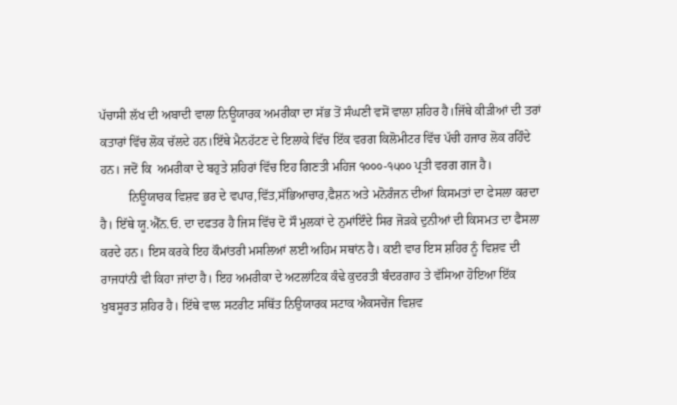ਪੱਚਾਸੀ ਲੱਖ ਦੀ ਅਬਾਦੀ ਵਾਲਾ ਨਿਊਯਾਰਕ ਅਮਰੀਕਾ ਦਾ ਸੱਭ ਤੋਂ ਸੰਘਣੀ ਵਸੋਂ ਵਾਲਾ ਸ਼ਹਿਰ ਹੈ।ਜਿੱਥੇ ਕੀੜੀਆਂ ਦੀ ਤਰਾਂ ਕਤਾਰਾਂ ਵਿੱਚ ਲੋਕ ਚੱਲਦੇ ਹਨ।ਇੱਥੇ ਮੈਨਹੱਟਣ ਦੇ ਇਲਾਕੇ ਵਿੱਚ ਇੱਕ ਵਰਗ ਕਿਲੋਮੀਟਰ ਵਿੱਚ ਪੱਚੀ ਹਜਾਰ ਲੋਕ ਰਹਿੰਦੇ ਹਨ। ਜਦੋਂ ਕਿ  ਅਮਰੀਕਾ ਦੇ ਬਹੁਤੇ ਸ਼ਹਿਰਾਂ ਵਿੱਚ ਇਹ ਗਿਣਤੀ ਮਹਿਜ ੧੦੦੦-੧੫੦੦ ਪ੍ਰਤੀ ਵਰਗ ਗਜ ਹੈ।
         ਨਿਊਯਾਰਕ ਵਿਸ਼ਵ ਭਰ ਦੇ ਵਪਾਰ,ਵਿੱਤ,ਸੱਭਿਆਚਾਰ,ਫੈਸ਼ਨ ਅਤੇ ਮਨੋਰੰਜਨ ਦੀਆਂ ਕਿਸਮਤਾਂ ਦਾ ਫੇਸਲਾ ਕਰਦਾ ਹੈ। ਇੱਥੇ ਯੂ.ਐੱਨ.ਓ. ਦਾ ਦਫਤਰ ਹੈ ਜਿਸ ਵਿੱਚ ਦੋ ਸੌ ਮੁਲਕਾਂ ਦੇ ਨੁਮਾਂਇੰਦੇ ਸਿਰ ਜੋੜਕੇ ਦੁਨੀਆਂ ਦੀ ਕਿਸਮਤ ਦਾ ਫੈਸਲਾ ਕਰਦੇ ਹਨ। ਇਸ ਕਰਕੇ ਇਹ ਕੌਮਾਂਤਰੀ ਮਸਲਿਆਂ ਲਈ ਅਹਿਮ ਸਥਾਂਨ ਹੈ। ਕਈ ਵਾਰ ਇਸ ਸ਼ਹਿਰ ਨੂੰ ਵਿਸ਼ਵ ਦੀ ਰਾਜਧਾਂਨੀ ਵੀ ਕਿਹਾ ਜਾਂਦਾ ਹੈ। ਇਹ ਅਮਰੀਕਾ ਦੇ ਅਟਲਾਂਟਿਕ ਕੰਢੇ ਕੁਦਰਤੀ ਬੰਦਰਗਾਹ ਤੇ ਵੱਸਿਆ ਹੋਇਆ ਇੱਕ ਖੁਬਸੂਰਤ ਸ਼ਹਿਰ ਹੈ। ਇੱਥੇ ਵਾਲ ਸਟਰੀਟ ਸਥਿੱਤ ਨਿਉਯਾਰਕ ਸਟਾਕ ਐਕਸਚੇਂਜ ਵਿਸ਼ਵ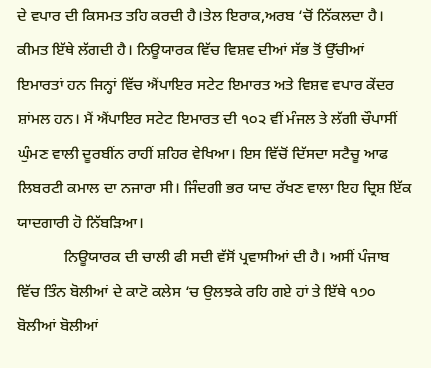ਦੇ ਵਪਾਰ ਦੀ ਕਿਸਮਤ ਤਹਿ ਕਰਦੀ ਹੈ।ਤੇਲ ਇਰਾਕ,ਅਰਬ ‘ਚੋਂ ਨਿੱਕਲਦਾ ਹੈ। ਕੀਮਤ ਇੱਥੇ ਲੱਗਦੀ ਹੈ। ਨਿਊਯਾਰਕ ਵਿੱਚ ਵਿਸ਼ਵ ਦੀਆਂ ਸੱਭ ਤੋਂ ਉੱਚੀਆਂ ਇਮਾਰਤਾਂ ਹਨ ਜਿਨ੍ਹਾਂ ਵਿੱਚ ਐਂਪਾਇਰ ਸਟੇਟ ਇਮਾਰਤ ਅਤੇ ਵਿਸ਼ਵ ਵਪਾਰ ਕੇਂਦਰ ਸ਼ਾਂਮਲ ਹਨ। ਮੈਂ ਐਂਪਾਇਰ ਸਟੇਟ ਇਮਾਰਤ ਦੀ ੧੦੨ ਵੀਂ ਮੰਜਲ ਤੇ ਲੱਗੀ ਚੌਪਾਸੀਂ ਘੁੰਮਣ ਵਾਲੀ ਦੂਰਬੀਂਨ ਰਾਹੀਂ ਸ਼ਹਿਰ ਵੇਖਿਆ। ਇਸ ਵਿੱਚੋਂ ਦਿੱਸਦਾ ਸਟੈਚੂ ਆਫ ਲਿਬਰਟੀ ਕਮਾਲ ਦਾ ਨਜਾਰਾ ਸੀ। ਜਿੰਦਗੀ ਭਰ ਯਾਦ ਰੱਖਣ ਵਾਲਾ ਇਹ ਦ੍ਰਿਸ਼ ਇੱਕ ਯਾਦਗਾਰੀ ਹੋ ਨਿੱਬੜਿਆ।
            ਨਿਊਯਾਰਕ ਦੀ ਚਾਲੀ ਫੀ ਸਦੀ ਵੱਸੋਂ ਪ੍ਰਵਾਸੀਆਂ ਦੀ ਹੈ। ਅਸੀਂ ਪੰਜਾਬ ਵਿੱਚ ਤਿੰਨ ਬੋਲੀਆਂ ਦੇ ਕਾਟੋ ਕਲੇਸ ‘ਚ ਉਲਝਕੇ ਰਹਿ ਗਏ ਹਾਂ ਤੇ ਇੱਥੇ ੧੭੦ ਬੋਲੀਆਂ ਬੋਲੀਆਂ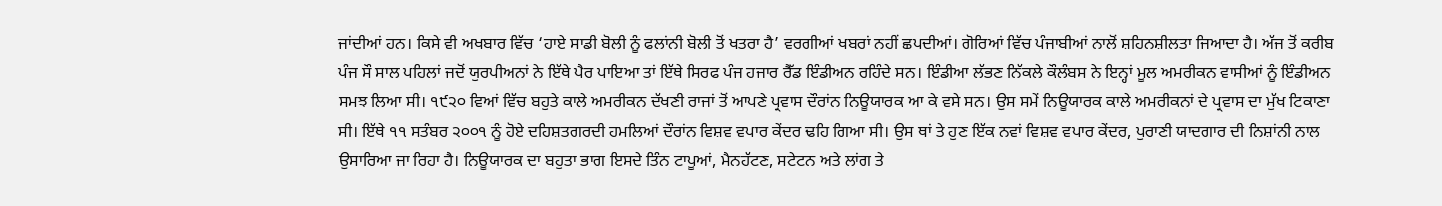ਜਾਂਦੀਆਂ ਹਨ। ਕਿਸੇ ਵੀ ਅਖਬਾਰ ਵਿੱਚ ‘ਹਾਏ ਸਾਡੀ ਬੋਲੀ ਨੂੰ ਫਲਾਂਨੀ ਬੋਲੀ ਤੋਂ ਖਤਰਾ ਹੈ’ ਵਰਗੀਆਂ ਖਬਰਾਂ ਨਹੀਂ ਛਪਦੀਆਂ। ਗੋਰਿਆਂ ਵਿੱਚ ਪੰਜਾਬੀਆਂ ਨਾਲੋਂ ਸ਼ਹਿਨਸ਼ੀਲਤਾ ਜਿਆਦਾ ਹੈ। ਅੱਜ ਤੋਂ ਕਰੀਬ ਪੰਜ ਸੌ ਸਾਲ ਪਹਿਲਾਂ ਜਦੋਂ ਯੁਰਪੀਅਨਾਂ ਨੇ ਇੱਥੇ ਪੈਰ ਪਾਇਆ ਤਾਂ ਇੱਥੇ ਸਿਰਫ ਪੰਜ ਹਜਾਰ ਰੈੱਡ ਇੰਡੀਅਨ ਰਹਿੰਦੇ ਸਨ। ਇੰਡੀਆ ਲੱਭਣ ਨਿੱਕਲੇ ਕੌਲੰਬਸ ਨੇ ਇਨ੍ਹਾਂ ਮੂਲ ਅਮਰੀਕਨ ਵਾਸੀਆਂ ਨੂੰ ਇੰਡੀਅਨ ਸਮਝ ਲਿਆ ਸੀ। ੧੯੨੦ ਵਿਆਂ ਵਿੱਚ ਬਹੁਤੇ ਕਾਲੇ ਅਮਰੀਕਨ ਦੱਖਣੀ ਰਾਜਾਂ ਤੋਂ ਆਪਣੇ ਪ੍ਰਵਾਸ ਦੌਰਾਂਨ ਨਿਊਯਾਰਕ ਆ ਕੇ ਵਸੇ ਸਨ। ਉਸ ਸਮੇਂ ਨਿਊਯਾਰਕ ਕਾਲੇ ਅਮਰੀਕਨਾਂ ਦੇ ਪ੍ਰਵਾਸ ਦਾ ਮੁੱਖ ਟਿਕਾਣਾ ਸੀ। ਇੱਥੇ ੧੧ ਸਤੰਬਰ ੨੦੦੧ ਨੂੰ ਹੋਏ ਦਹਿਸ਼ਤਗਰਦੀ ਹਮਲਿਆਂ ਦੌਰਾਂਨ ਵਿਸ਼ਵ ਵਪਾਰ ਕੇਂਦਰ ਢਹਿ ਗਿਆ ਸੀ। ਉਸ ਥਾਂ ਤੇ ਹੁਣ ਇੱਕ ਨਵਾਂ ਵਿਸ਼ਵ ਵਪਾਰ ਕੇਂਦਰ, ਪੁਰਾਣੀ ਯਾਦਗਾਰ ਦੀ ਨਿਸ਼ਾਂਨੀ ਨਾਲ ਉਸਾਰਿਆ ਜਾ ਰਿਹਾ ਹੈ। ਨਿਊਯਾਰਕ ਦਾ ਬਹੁਤਾ ਭਾਗ ਇਸਦੇ ਤਿੰਨ ਟਾਪੂਆਂ, ਮੈਨਹੱਟਣ, ਸਟੇਟਨ ਅਤੇ ਲਾਂਗ ਤੇ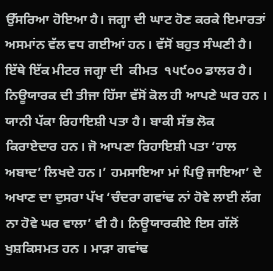ਉੱਸਰਿਆ ਹੋਇਆ ਹੈ। ਜਗ੍ਹਾ ਦੀ ਘਾਟ ਹੋਣ ਕਰਕੇ ਇਮਾਰਤਾਂ ਅਸਮਾਂਨ ਵੱਲ ਵਧ ਗਈਆਂ ਹਨ। ਵੱਸੋਂ ਬਹੁਤ ਸੰਘਣੀ ਹੈ। ਇੱਥੇ ਇੱਕ ਮੀਟਰ ਜਗ੍ਹਾ ਦੀ  ਕੀਮਤ  ੧੫੯੦੦ ਡਾਲਰ ਹੈ। ਨਿਊਯਾਰਕ ਦੀ ਤੀਜਾ ਹਿੱਸਾ ਵੱਸੋਂ ਕੋਲ ਹੀ ਆਪਣੇ ਘਰ ਹਨ । ਯਾਨੀ ਪੱਕਾ ਰਿਹਾਇਸ਼ੀ ਪਤਾ ਹੈ। ਬਾਕੀ ਸੱਭ ਲੋਕ ਕਿਰਾਏਦਾਰ ਹਨ। ਜੋ ਆਪਣਾ ਰਿਹਾਇਸ਼ੀ ਪਤਾ ‘ਹਾਲ ਅਬਾਦ’ ਲਿਖਦੇ ਹਨ।’ ਹਮਸਾਇਆ ਮਾਂ ਪਿਉ ਜਾਇਆ’ ਦੇ ਅਖਾਣ ਦਾ ਦੁਸਰਾ ਪੱਖ ‘ਚੰਦਰਾ ਗਵਾਂਢ ਨਾਂ ਹੋਵੇ ਲਾਈ ਲੱਗ ਨਾ ਹੋਵੇ ਘਰ ਵਾਲਾ’ ਵੀ ਹੈ। ਨਿਊਯਾਰਕੀਏ ਇਸ ਗੱਲੋਂ ਖੁਸ਼ਕਿਸਮਤ ਹਨ । ਮਾੜਾ ਗਵਾਂਢ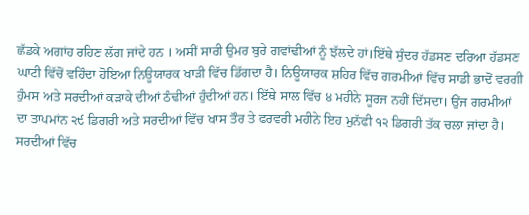ਛੱਡਕੇ ਅਗਾਂਹ ਰਹਿਣ ਲੱਗ ਜਾਂਦੇ ਹਨ । ਅਸੀਂ ਸਾਰੀ ਉਮਰ ਬੁਰੇ ਗਵਾਂਢੀਆਂ ਨੂੰ ਝੱਲਦੇ ਹਾਂ।ਇੱਥੇ ਸੁੰਦਰ ਹੱਡਸਣ ਦਰਿਆ ਹੱਡਸਣ ਘਾਟੀ ਵਿੱਚੋਂ ਵਹਿੰਦਾ ਹੋਇਆ ਨਿਊਯਾਰਕ ਖਾੜੀ ਵਿੱਚ ਡਿੱਗਦਾ ਹੈ। ਨਿਊਯਾਰਕ ਸ਼ਹਿਰ ਵਿੱਚ ਗਰਮੀਆਂ ਵਿੱਚ ਸਾਡੀ ਭਾਦੋਂ ਵਰਗੀ ਹੁੰਮਸ ਅਤੇ ਸਰਦੀਆਂ ਕੜਾਕੇ ਦੀਆਂ ਠੰਢੀਆਂ ਹੁੰਦੀਆਂ ਹਨ। ਇੱਥੇ ਸਾਲ ਵਿੱਚ ੪ ਮਹੀਨੇ ਸੂਰਜ ਨਹੀਂ ਦਿੱਸਦਾ। ਉਂਜ ਗਰਮੀਆਂ ਦਾ ਤਾਪਮਾਂਨ ੨੯ ਡਿਗਰੀ ਅਤੇ ਸਰਦੀਆਂ ਵਿੱਚ ਖਾਸ ਤੌਰ ਤੇ ਫਰਵਰੀ ਮਹੀਨੇ ਇਹ ਮੁਨੱਫੀ ੧੨ ਡਿਗਰੀ ਤੱਕ ਚਲਾ ਜਾਂਦਾ ਹੈ। ਸਰਦੀਆਂ ਵਿੱਚ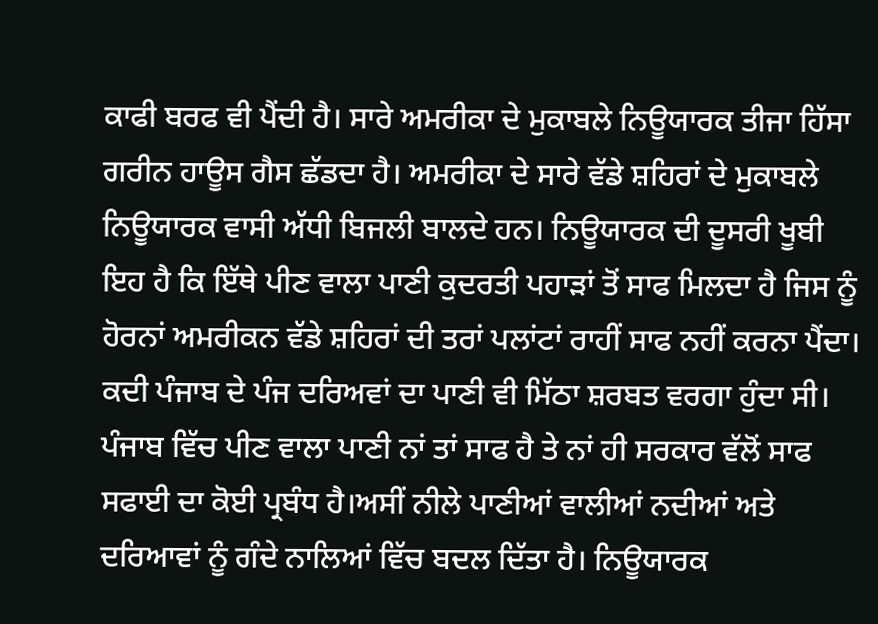ਕਾਫੀ ਬਰਫ ਵੀ ਪੈਂਦੀ ਹੈ। ਸਾਰੇ ਅਮਰੀਕਾ ਦੇ ਮੁਕਾਬਲੇ ਨਿਊਯਾਰਕ ਤੀਜਾ ਹਿੱਸਾ ਗਰੀਨ ਹਾਊਸ ਗੈਸ ਛੱਡਦਾ ਹੈ। ਅਮਰੀਕਾ ਦੇ ਸਾਰੇ ਵੱਡੇ ਸ਼ਹਿਰਾਂ ਦੇ ਮੁਕਾਬਲੇ ਨਿਊਯਾਰਕ ਵਾਸੀ ਅੱਧੀ ਬਿਜਲੀ ਬਾਲਦੇ ਹਨ। ਨਿਊਯਾਰਕ ਦੀ ਦੂਸਰੀ ਖੂਬੀ ਇਹ ਹੈ ਕਿ ਇੱਥੇ ਪੀਣ ਵਾਲਾ ਪਾਣੀ ਕੁਦਰਤੀ ਪਹਾੜਾਂ ਤੋਂ ਸਾਫ ਮਿਲਦਾ ਹੈ ਜਿਸ ਨੂੰ ਹੋਰਨਾਂ ਅਮਰੀਕਨ ਵੱਡੇ ਸ਼ਹਿਰਾਂ ਦੀ ਤਰਾਂ ਪਲਾਂਟਾਂ ਰਾਹੀਂ ਸਾਫ ਨਹੀਂ ਕਰਨਾ ਪੈਂਦਾ। ਕਦੀ ਪੰਜਾਬ ਦੇ ਪੰਜ ਦਰਿਅਵਾਂ ਦਾ ਪਾਣੀ ਵੀ ਮਿੱਠਾ ਸ਼ਰਬਤ ਵਰਗਾ ਹੁੰਦਾ ਸੀ। ਪੰਜਾਬ ਵਿੱਚ ਪੀਣ ਵਾਲਾ ਪਾਣੀ ਨਾਂ ਤਾਂ ਸਾਫ ਹੈ ਤੇ ਨਾਂ ਹੀ ਸਰਕਾਰ ਵੱਲੋਂ ਸਾਫ ਸਫਾਈ ਦਾ ਕੋਈ ਪ੍ਰਬੰਧ ਹੈ।ਅਸੀਂ ਨੀਲੇ ਪਾਣੀਆਂ ਵਾਲੀਆਂ ਨਦੀਆਂ ਅਤੇ ਦਰਿਆਵਾਂ ਨੂੰ ਗੰਦੇ ਨਾਲਿਆਂ ਵਿੱਚ ਬਦਲ ਦਿੱਤਾ ਹੈ। ਨਿਊਯਾਰਕ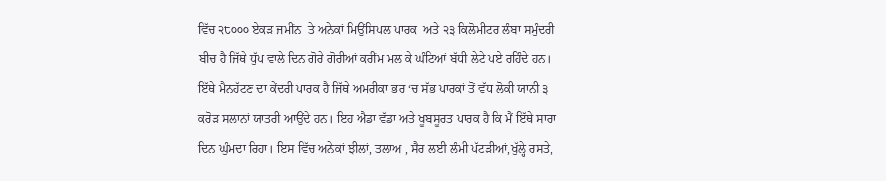ਵਿੱਚ ੨੮੦੦੦ ਏਕੜ ਜਮੀਂਨ  ਤੇ ਅਨੇਕਾਂ ਮਿਉਂਸਿਪਲ ਪਾਰਕ  ਅਤੇ ੨੩ ਕਿਲੋਮੀਟਰ ਲੰਬਾ ਸਮੁੰਦਰੀ ਬੀਚ ਹੈ ਜਿੱਥੇ ਧੁੱਪ ਵਾਲੇ ਦਿਨ ਗੋਰੇ ਗੋਰੀਆਂ ਕਰੀਂਮ ਮਲ ਕੇ ਘੰਟਿਆਂ ਬੱਧੀ ਲੇਟੇ ਪਏ ਰਹਿੰਦੇ ਹਨ। ਇੱਥੇ ਮੈਨਹੱਟਣ ਦਾ ਕੇਂਦਰੀ ਪਾਰਕ ਹੈ ਜਿੱਥੇ ਅਮਰੀਕਾ ਭਰ ‘ਚ ਸੱਭ ਪਾਰਕਾਂ ਤੋਂ ਵੱਧ ਲੋਕੀ ਯਾਨੀ ੩ ਕਰੋੜ ਸਲਾਨਾਂ ਯਾਤਰੀ ਆਉਂਦੇ ਹਨ। ਇਹ ਐਡਾ ਵੱਡਾ ਅਤੇ ਖੂਬਸੂਰਤ ਪਾਰਕ ਹੈ ਕਿ ਮੈਂ ਇੱਥੇ ਸਾਰਾ ਦਿਨ ਘੁੰਮਦਾ ਰਿਹਾ। ਇਸ ਵਿੱਚ ਅਨੇਕਾਂ ਝੀਲਾਂ, ਤਲਾਅ , ਸੈਰ ਲਈ ਲੰਮੀ ਪੱਟੜੀਆਂ,ਖੁੱਲ੍ਹੇ ਰਸਤੇ,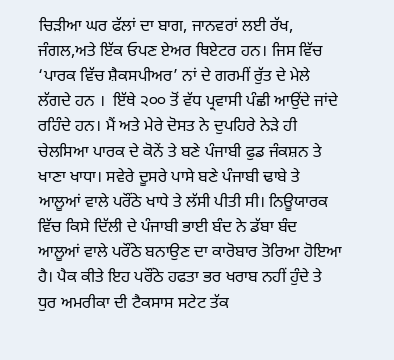ਚਿੜੀਆ ਘਰ ਫੱਲਾਂ ਦਾ ਬਾਗ, ਜਾਨਵਰਾਂ ਲਈ ਰੱਖ, ਜੰਗਲ,ਅਤੇ ਇੱਕ ਓਪਣ ਏਅਰ ਥਿਏਟਰ ਹਨ। ਜਿਸ ਵਿੱਚ ‘ਪਾਰਕ ਵਿੱਚ ਸ਼ੈਕਸਪੀਅਰ’ ਨਾਂ ਦੇ ਗਰਮੀਂ ਰੁੱਤ ਦੇ ਮੇਲੇ ਲੱਗਦੇ ਹਨ ।  ਇੱਥੇ ੨੦੦ ਤੋਂ ਵੱਧ ਪ੍ਰਵਾਸੀ ਪੰਛੀ ਆਉਂਦੇ ਜਾਂਦੇ ਰਹਿੰਦੇ ਹਨ। ਮੈਂ ਅਤੇ ਮੇਰੇ ਦੋਸਤ ਨੇ ਦੁਪਹਿਰੇ ਨੇੜੇ ਹੀ ਚੇਲਸਿਆ ਪਾਰਕ ਦੇ ਕੋਨੇਂ ਤੇ ਬਣੇ ਪੰਜਾਬੀ ਫੁਡ ਜੰਕਸ਼ਨ ਤੇ ਖਾਣਾ ਖਾਧਾ। ਸਵੇਰੇ ਦੂਸਰੇ ਪਾਸੇ ਬਣੇ ਪੰਜਾਬੀ ਢਾਬੇ ਤੇ ਆਲੂਆਂ ਵਾਲੇ ਪਰੌਂਠੇ ਖਾਧੇ ਤੇ ਲੱਸੀ ਪੀਤੀ ਸੀ। ਨਿਊਯਾਰਕ ਵਿੱਚ ਕਿਸੇ ਦਿੱਲੀ ਦੇ ਪੰਜਾਬੀ ਭਾਈ ਬੰਦ ਨੇ ਡੱਬਾ ਬੰਦ ਆਲੂਆਂ ਵਾਲੇ ਪਰੌਂਠੇ ਬਨਾਉਣ ਦਾ ਕਾਰੋਬਾਰ ਤੋਰਿਆ ਹੋਇਆ ਹੈ। ਪੈਕ ਕੀਤੇ ਇਹ ਪਰੌਂਠੇ ਹਫਤਾ ਭਰ ਖਰਾਬ ਨਹੀਂ ਹੁੰਦੇ ਤੇ ਧੁਰ ਅਮਰੀਕਾ ਦੀ ਟੈਕਸਾਸ ਸਟੇਟ ਤੱਕ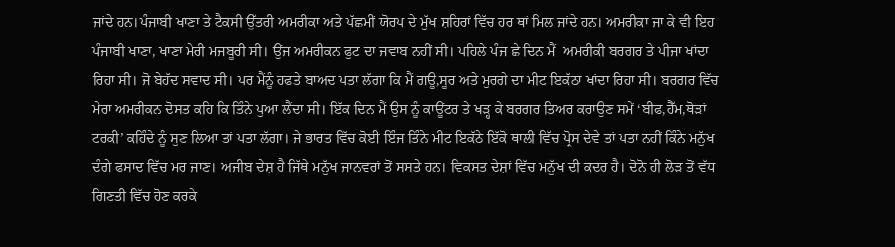ਜਾਂਦੇ ਹਨ।ਪੰਜਾਬੀ ਖਾਣਾ ਤੇ ਟੈਕਸੀ ਉੱਤਰੀ ਅਮਰੀਕਾ ਅਤੇ ਪੱਛਮੀਂ ਯੋਰਪ ਦੇ ਮੁੱਖ ਸ਼ਹਿਰਾਂ ਵਿੱਚ ਹਰ ਥਾਂ ਮਿਲ ਜਾਂਦੇ ਹਨ। ਅਮਰੀਕਾ ਜਾ ਕੇ ਵੀ ਇਹ ਪੰਜਾਬੀ ਖਾਣਾ, ਖਾਣਾ ਮੇਰੀ ਮਜਬੂਰੀ ਸੀ। ਉਂਜ ਅਮਰੀਕਨ ਫੁਟ ਦਾ ਜਵਾਬ ਨਹੀਂ ਸੀ। ਪਹਿਲੇ ਪੰਜ ਛੇ ਦਿਨ ਮੈਂ  ਅਮਰੀਕੀ ਬਰਗਰ ਤੇ ਪੀਜਾ ਖਾਂਦਾ ਰਿਹਾ ਸੀ। ਜੋ ਬੇਹੱਦ ਸਵਾਦ ਸੀ। ਪਰ ਮੈਂਨੂੰ ਹਫਤੇ ਬਾਅਦ ਪਤਾ ਲੱਗਾ ਕਿ ਮੈਂ ਗਊ,ਸੂਰ ਅਤੇ ਮੁਰਗੇ ਦਾ ਮੀਟ ਇਕੱਠਾ ਖਾਂਦਾ ਰਿਹਾ ਸੀ। ਬਰਗਰ ਵਿੱਚ ਮੇਰਾ ਅਮਰੀਕਨ ਦੋਸਤ ਕਹਿ ਕਿ ਤਿੰਨੇ ਪੁਆ ਲੈਂਦਾ ਸੀ। ਇੱਕ ਦਿਨ ਮੈਂ ਉਸ ਨੂੰ ਕਾਊਂਟਰ ਤੇ ਖੜ੍ਹ ਕੇ ਬਰਗਰ ਤਿਅਰ ਕਰਾਉਣ ਸਮੇਂ ‘ਬੀਫ,ਹੈੱਮ,ਥੋੜਾਂ ਟਰਕੀ’ ਕਹਿੰਦੇ ਨੂੰ ਸੁਣ ਲਿਆ ਤਾਂ ਪਤਾ ਲੱਗਾ। ਜੇ ਭਾਰਤ ਵਿੱਚ ਕੋਈ ਇੰਜ ਤਿੰਨੇ ਮੀਟ ਇਕੱਠੇ ਇੱਕੋ ਥਾਲੀ ਵਿੱਚ ਪ੍ਰੋਸ ਦੇਵੇ ਤਾਂ ਪਤਾ ਨਹੀਂ ਕਿੰਨੇ ਮਨੁੱਖ ਦੰਗੇ ਫਸਾਦ ਵਿੱਚ ਮਰ ਜਾਣ। ਅਜੀਬ ਦੇਸ਼ ਹੈ ਜਿੱਥੇ ਮਨੁੱਖ ਜਾਨਵਰਾਂ ਤੋਂ ਸਸਤੇ ਹਨ। ਵਿਕਸਤ ਦੇਸ਼ਾਂ ਵਿੱਚ ਮਨੁੱਖ ਦੀ ਕਦਰ ਹੈ। ਦੋਨੋ ਹੀ ਲੋੜ ਤੋਂ ਵੱਧ ਗਿਣਤੀ ਵਿੱਚ ਹੋਣ ਕਰਕੇ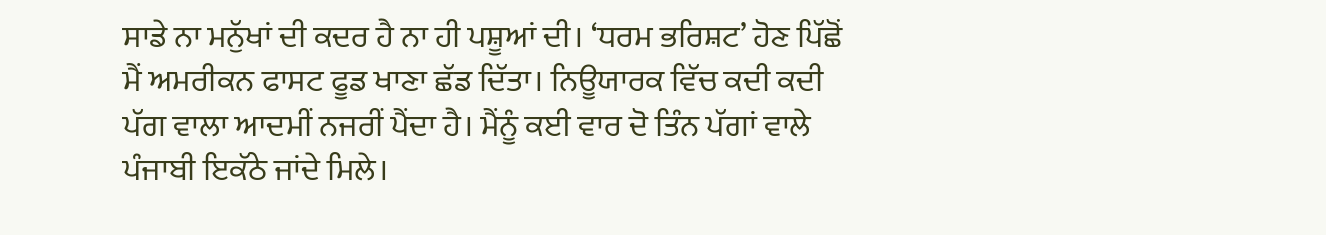ਸਾਡੇ ਨਾ ਮਨੁੱਖਾਂ ਦੀ ਕਦਰ ਹੈ ਨਾ ਹੀ ਪਸ਼ੂਆਂ ਦੀ। ‘ਧਰਮ ਭਰਿਸ਼ਟ’ ਹੋਣ ਪਿੱਛੋਂ ਮੈਂ ਅਮਰੀਕਨ ਫਾਸਟ ਫੂਡ ਖਾਣਾ ਛੱਡ ਦਿੱਤਾ। ਨਿਊਯਾਰਕ ਵਿੱਚ ਕਦੀ ਕਦੀ ਪੱਗ ਵਾਲਾ ਆਦਮੀਂ ਨਜਰੀਂ ਪੈਂਦਾ ਹੈ। ਮੈਂਨੂੰ ਕਈ ਵਾਰ ਦੋ ਤਿੰਨ ਪੱਗਾਂ ਵਾਲੇ ਪੰਜਾਬੀ ਇਕੱਠੇ ਜਾਂਦੇ ਮਿਲੇ।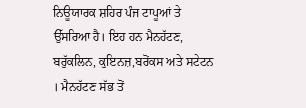ਨਿਊਯਾਰਕ ਸ਼ਹਿਰ ਪੰਜ ਟਾਪੂਆਂ ਤੇ ਉੱਸਰਿਆ ਹੈ। ਇਹ ਹਨ ਮੈਨਹੱਟਣ, ਬਰੁੱਕਲਿਨ, ਕੁਇਨਜ਼,ਬਰੋਂਕਸ ਅਤੇ ਸਟੇਟਨ । ਮੈਨਹੱਟਣ ਸੱਭ ਤੋਂ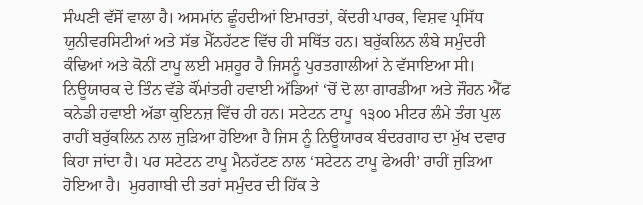ਸੰਘਣੀ ਵੱਸੋਂ ਵਾਲਾ ਹੈ। ਅਸਮਾਂਨ ਛੂੰਹਦੀਆਂ ਇਮਾਰਤਾਂ, ਕੇਂਦਰੀ ਪਾਰਕ, ਵਿਸ਼ਵ ਪ੍ਰਸਿੱਧ ਯੁਨੀਵਰਸਿਟੀਆਂ ਅਤੇ ਸੱਭ ਮੈੱਨਹੱਟਣ ਵਿੱਚ ਹੀ ਸਥਿੱਤ ਹਨ। ਬਰੁੱਕਲਿਨ ਲੰਬੇ ਸਮੁੰਦਰੀ ਕੰਢਿਆਂ ਅਤੇ ਕੋਨੀਂ ਟਾਪੂ ਲਈ ਮਸ਼ਹੂਰ ਹੈ ਜਿਸਨੂੰ ਪੁਰਤਗਾਲੀਆਂ ਨੇ ਵੱਸਾਇਆ ਸੀ। ਨਿਊਯਾਰਕ ਦੇ ਤਿੰਨ ਵੱਡੇ ਕੌਂਮਾਂਤਰੀ ਹਵਾਈ ਅੱਡਿਆਂ ‘ਚੋਂ ਦੋ ਲਾ ਗਾਰਡੀਆ ਅਤੇ ਜੌਹਨ ਐੱਫ ਕਨੇਡੀ ਹਵਾਈ ਅੱਡਾ ਕੁਇਨਜ਼ ਵਿੱਚ ਹੀ ਹਨ। ਸਟੇਟਨ ਟਾਪੂ  ੧੩੦੦ ਮੀਟਰ ਲੰਮੇ ਤੰਗ ਪੁਲ ਰਾਹੀਂ ਬਰੁੱਕਲਿਨ ਨਾਲ ਜੁੜਿਆ ਹੋਇਆ ਹੈ ਜਿਸ ਨੂੰ ਨਿਊਯਾਰਕ ਬੰਦਰਗਾਹ ਦਾ ਮੁੱਖ ਦਵਾਰ ਕਿਹਾ ਜਾਂਦਾ ਹੈ। ਪਰ ਸਟੇਟਨ ਟਾਪੂ ਮੈਨਹੱਟਣ ਨਾਲ ‘ਸਟੇਟਨ ਟਾਪੂ ਫੇਅਰੀ’ ਰਾਹੀਂ ਜੁੜਿਆ ਹੋਇਆ ਹੈ।  ਮੁਰਗਾਬੀ ਦੀ ਤਰਾਂ ਸਮੁੰਦਰ ਦੀ ਹਿੱਕ ਤੇ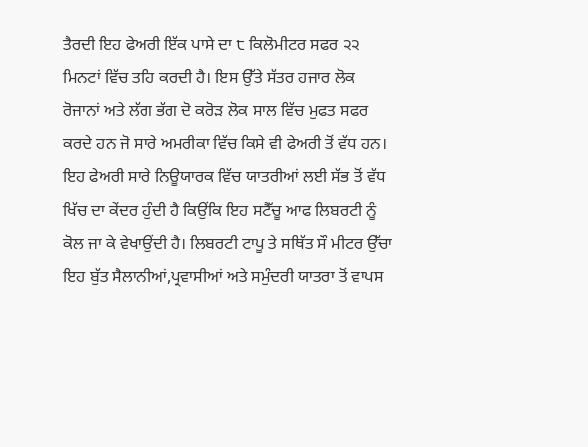ਤੈਰਦੀ ਇਹ ਫੇਅਰੀ ਇੱਕ ਪਾਸੇ ਦਾ ੮ ਕਿਲੋਮੀਟਰ ਸਫਰ ੨੨ ਮਿਨਟਾਂ ਵਿੱਚ ਤਹਿ ਕਰਦੀ ਹੈ। ਇਸ ਉੱਤੇ ਸੱਤਰ ਹਜਾਰ ਲੋਕ ਰੋਜਾਨਾਂ ਅਤੇ ਲੱਗ ਭੱਗ ਦੋ ਕਰੋੜ ਲੋਕ ਸਾਲ ਵਿੱਚ ਮੁਫਤ ਸਫਰ ਕਰਦੇ ਹਨ ਜੋ ਸਾਰੇ ਅਮਰੀਕਾ ਵਿੱਚ ਕਿਸੇ ਵੀ ਫੇਅਰੀ ਤੋਂ ਵੱਧ ਹਨ। ਇਹ ਫੇਅਰੀ ਸਾਰੇ ਨਿਊਯਾਰਕ ਵਿੱਚ ਯਾਤਰੀਆਂ ਲਈ ਸੱਭ ਤੋਂ ਵੱਧ ਖਿੱਚ ਦਾ ਕੇਂਦਰ ਹੁੰਦੀ ਹੈ ਕਿਉਂਕਿ ਇਹ ਸਟੈੱਚੂ ਆਫ ਲਿਬਰਟੀ ਨੂੰ ਕੋਲ ਜਾ ਕੇ ਵੇਖਾਉਂਦੀ ਹੈ। ਲਿਬਰਟੀ ਟਾਪੂ ਤੇ ਸਥਿੱਤ ਸੌ ਮੀਟਰ ਉੱਚਾ ਇਹ ਬੁੱਤ ਸੈਲਾਨੀਆਂ,ਪ੍ਰਵਾਸੀਆਂ ਅਤੇ ਸਮੁੰਦਰੀ ਯਾਤਰਾ ਤੋਂ ਵਾਪਸ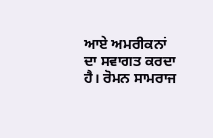ਆਏ ਅਮਰੀਕਨਾਂ ਦਾ ਸਵਾਗਤ ਕਰਦਾ ਹੈ। ਰੋਮਨ ਸਾਮਰਾਜ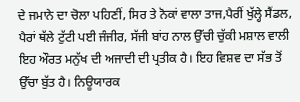ਦੇ ਜਮਾਨੇ ਦਾ ਚੋਲਾ ਪਹਿਣੀਂ, ਸਿਰ ਤੇ ਨੋਕਾਂ ਵਾਲਾ ਤਾਜ,ਪੈਰੀਂ ਖੁੱਲ੍ਹੇ ਸੈਂਡਲ, ਪੈਰਾਂ ਥੱਲੇ ਟੁੱਟੀ ਪਈ ਜੰਜੀਰ, ਸੱਜੀ ਬਾਂਹ ਨਾਲ ਉੱਚੀ ਚੁੱਕੀ ਮਸ਼ਾਲ ਵਾਲੀ ਇਹ ਔਰਤ ਮਨੁੱਖ ਦੀ ਅਜਾਦੀ ਦੀ ਪ੍ਰਤੀਕ ਹੈ। ਇਹ ਵਿਸ਼ਵ ਦਾ ਸੱਭ ਤੋਂ ਉੱਚਾ ਬੁੱਤ ਹੈ। ਨਿਊਯਾਰਕ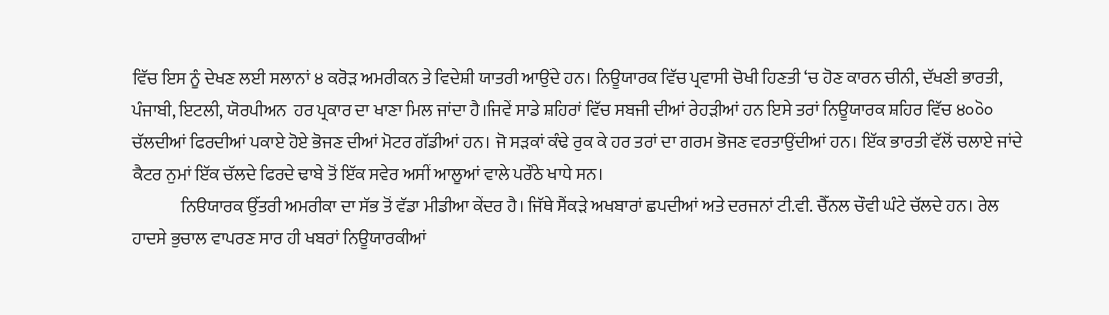ਵਿੱਚ ਇਸ ਨੂੰ ਦੇਖਣ ਲਈ ਸਲਾਨਾਂ ੪ ਕਰੋੜ ਅਮਰੀਕਨ ਤੇ ਵਿਦੇਸ਼ੀ ਯਾਤਰੀ ਆਉਂਦੇ ਹਨ। ਨਿਊਯਾਰਕ ਵਿੱਚ ਪ੍ਰਵਾਸੀ ਚੋਖੀ ਹਿਣਤੀ ‘ਚ ਹੋਣ ਕਾਰਨ ਚੀਨੀ, ਦੱਖਣੀ ਭਾਰਤੀ, ਪੰਜਾਬੀ, ਇਟਲੀ, ਯੋਰਪੀਅਨ  ਹਰ ਪ੍ਰਕਾਰ ਦਾ ਖਾਣਾ ਮਿਲ ਜਾਂਦਾ ਹੈ।ਜਿਵੇਂ ਸਾਡੇ ਸ਼ਹਿਰਾਂ ਵਿੱਚ ਸਬਜੀ ਦੀਆਂ ਰੇਹੜੀਆਂ ਹਨ ਇਸੇ ਤਰਾਂ ਨਿਊਯਾਰਕ ਸ਼ਹਿਰ ਵਿੱਚ ੪੦੦ੋ੦ ਚੱਲਦੀਆਂ ਫਿਰਦੀਆਂ ਪਕਾਏ ਹੋਏ ਭੋਜਣ ਦੀਆਂ ਮੋਟਰ ਗੱਡੀਆਂ ਹਨ। ਜੋ ਸੜਕਾਂ ਕੰਢੇ ਰੁਕ ਕੇ ਹਰ ਤਰਾਂ ਦਾ ਗਰਮ ਭੋਜਣ ਵਰਤਾਉਂਦੀਆਂ ਹਨ। ਇੱਕ ਭਾਰਤੀ ਵੱਲੋਂ ਚਲਾਏ ਜਾਂਦੇ ਕੈਟਰ ਨੁਮਾਂ ਇੱਕ ਚੱਲਦੇ ਫਿਰਦੇ ਢਾਬੇ ਤੋਂ ਇੱਕ ਸਵੇਰ ਅਸੀਂ ਆਲੂਆਂ ਵਾਲੇ ਪਰੌਂਠੇ ਖਾਧੇ ਸਨ।
              ਨਿੳਯਾਰਕ ਉੱਤਰੀ ਅਮਰੀਕਾ ਦਾ ਸੱਭ ਤੋਂ ਵੱਡਾ ਮੀਡੀਆ ਕੇਂਦਰ ਹੈ। ਜਿੱਥੇ ਸੈਂਕੜੇ ਅਖਬਾਰਾਂ ਛਪਦੀਆਂ ਅਤੇ ਦਰਜਨਾਂ ਟੀ.ਵੀ. ਚੈੱਨਲ ਚੌਵੀ ਘੰਟੇ ਚੱਲਦੇ ਹਨ। ਰੇਲ ਹਾਦਸੇ ਭੁਚਾਲ ਵਾਪਰਣ ਸਾਰ ਹੀ ਖਬਰਾਂ ਨਿਊਯਾਰਕੀਆਂ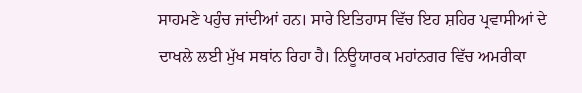ਸਾਹਮਣੇ ਪਹੁੰਚ ਜਾਂਦੀਆਂ ਹਨ। ਸਾਰੇ ਇਤਿਹਾਸ ਵਿੱਚ ਇਹ ਸ਼ਹਿਰ ਪ੍ਰਵਾਸੀਆਂ ਦੇ ਦਾਖਲੇ ਲਈ ਮੁੱਖ ਸਥਾਂਨ ਰਿਹਾ ਹੈ। ਨਿਊਯਾਰਕ ਮਹਾਂਨਗਰ ਵਿੱਚ ਅਮਰੀਕਾ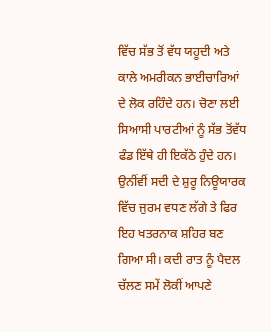ਵਿੱਚ ਸੱਭ ਤੋਂ ਵੱਧ ਯਹੂਦੀ ਅਤੇ ਕਾਲੇ ਅਮਰੀਕਨ ਭਾਈਚਾਰਿਆਂ ਦੇ ਲੋਕ ਰਹਿੰਦੇ ਹਨ। ਚੋਣਾ ਲਈ ਸਿਆਸੀ ਪਾਰਟੀਆਂ ਨੂੰ ਸੱਭ ਤੋਂਵੱਧ ਫੰਡ ਇੱਥੇ ਹੀ ਇਕੱਠੇ ਹੁੰਦੇ ਹਨ। ਉਨੀਂਵੀਂ ਸਦੀ ਦੇ ਸ਼ੁਰੂ ਨਿਊਯਾਰਕ ਵਿੱਚ ਜੁਰਮ ਵਧਣ ਲੱਗੇ ਤੇ ਫਿਰ ਇਹ ਖਤਰਨਾਕ ਸ਼ਹਿਰ ਬਣ ਗਿਆ ਸੀ। ਕਦੀ ਰਾਤ ਨੂੰ ਪੈਦਲ ਚੱਲਣ ਸਮੇਂ ਲੋਕੀਂ ਆਪਣੇ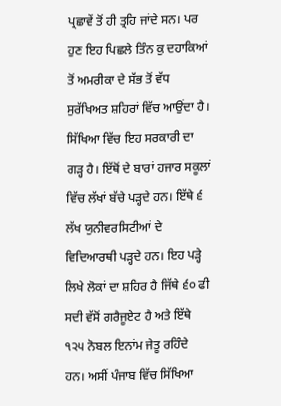ਪ੍ਰਛਾਵੇਂ ਤੋਂ ਹੀ ਤ੍ਰਹਿ ਜਾਂਦੇ ਸਨ। ਪਰ ਹੁਣ ਇਹ ਪਿਛਲੇ ਤਿੰਨ ਕੁ ਦਹਾਕਿਆਂ ਤੋਂ ਅਮਰੀਕਾ ਦੇ ਸੱਭ ਤੋਂ ਵੱਧ ਸੁਰੱਖਿਅਤ ਸ਼ਹਿਰਾਂ ਵਿੱਚ ਆਉਂਦਾ ਹੈ। ਸਿੱਖਿਆ ਵਿੱਚ ਇਹ ਸਰਕਾਰੀ ਦਾ ਗੜ੍ਹ ਹੈ। ਇੱਥੋਂ ਦੇ ਬਾਰਾਂ ਹਜਾਰ ਸਕੂਲਾਂ ਵਿੱਚ ਲੱਖਾਂ ਬੱਚੇ ਪੜ੍ਹਦੇ ਹਨ। ਇੱਥੇ ੬ ਲੱਖ ਯੁਨੀਵਰਸਿਟੀਆਂ ਦੇ ਵਿਦਿਆਰਥੀ ਪੜ੍ਹਦੇ ਹਨ। ਇਹ ਪੜ੍ਹੇ ਲਿਖੇ ਲੋਕਾਂ ਦਾ ਸ਼ਹਿਰ ਹੈ ਜਿੱਥੇ ੬੦ ਫੀ ਸਦੀ ਵੱਸੋਂ ਗਰੈਜੂਏਟ ਹੈ ਅਤੇ ਇੱਥੇ ੧੨੫ ਨੋਬਲ ਇਨਾਂਮ ਜੇਤੂ ਰਹਿੰਦੇ ਹਨ। ਅਸੀਂ ਪੰਜਾਬ ਵਿੱਚ ਸਿੱਖਿਆ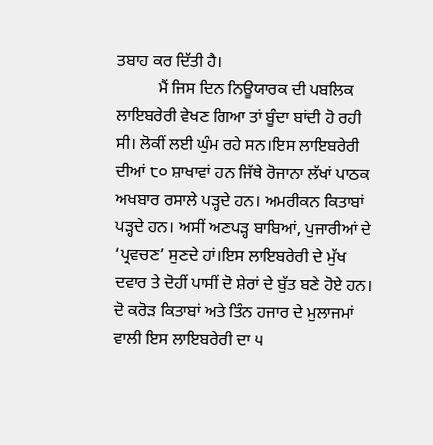ਤਬਾਹ ਕਰ ਦਿੱਤੀ ਹੈ।
          ਮੈਂ ਜਿਸ ਦਿਨ ਨਿਊਯਾਰਕ ਦੀ ਪਬਲਿਕ ਲਾਇਬਰੇਰੀ ਵੇਖਣ ਗਿਆ ਤਾਂ ਬੂੰਦਾ ਬਾਂਦੀ ਹੋ ਰਹੀ ਸੀ। ਲੋਕੀਂ ਲਈ ਘੁੰਮ ਰਹੇ ਸਨ।ਇਸ ਲਾਇਬਰੇਰੀ ਦੀਆਂ ੮੦ ਸ਼ਾਖਾਵਾਂ ਹਨ ਜਿੱਥੇ ਰੋਜਾਨਾ ਲੱਖਾਂ ਪਾਠਕ ਅਖਬਾਰ ਰਸਾਲੇ ਪੜ੍ਹਦੇ ਹਨ। ਅਮਰੀਕਨ ਕਿਤਾਬਾਂ ਪੜ੍ਹਦੇ ਹਨ। ਅਸੀਂ ਅਣਪੜ੍ਹ ਬਾਬਿਆਂ, ਪੁਜਾਰੀਆਂ ਦੇ ‘ਪ੍ਰਵਚਣ’ ਸੁਣਦੇ ਹਾਂ।ਇਸ ਲਾਇਬਰੇਰੀ ਦੇ ਮੁੱਖ ਦਵਾਰ ਤੇ ਦੋਹੀਂ ਪਾਸੀਂ ਦੋ ਸ਼ੇਰਾਂ ਦੇ ਬੁੱਤ ਬਣੇ ਹੋਏ ਹਨ। ਦੋ ਕਰੋੜ ਕਿਤਾਬਾਂ ਅਤੇ ਤਿੰਨ ਹਜਾਰ ਦੇ ਮੁਲਾਜਮਾਂ ਵਾਲੀ ਇਸ ਲਾਇਬਰੇਰੀ ਦਾ ੫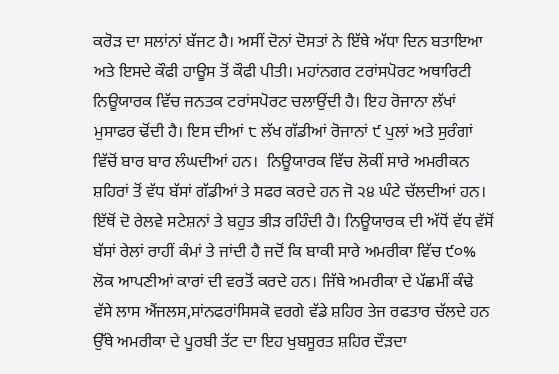ਕਰੋੜ ਦਾ ਸਲਾਂਨਾਂ ਬੱਜਟ ਹੈ। ਅਸੀਂ ਦੋਨਾਂ ਦੋਸਤਾਂ ਨੇ ਇੱਥੇ ਅੱਧਾ ਦਿਨ ਬਤਾਇਆ ਅਤੇ ਇਸਦੇ ਕੌਫੀ ਹਾਊਸ ਤੋਂ ਕੌਫੀ ਪੀਤੀ। ਮਹਾਂਨਗਰ ਟਰਾਂਸਪੋਰਟ ਅਥਾਰਿਟੀ ਨਿਊਯਾਰਕ ਵਿੱਚ ਜਨਤਕ ਟਰਾਂਸਪੋਰਟ ਚਲਾਉਂਦੀ ਹੈ। ਇਹ ਰੋਜਾਨਾ ਲੱਖਾਂ ਮੁਸਾਫਰ ਢੋਂਦੀ ਹੈ। ਇਸ ਦੀਆਂ ੮ ਲੱਖ ਗੱਡੀਆਂ ਰੋਜਾਨਾਂ ੯ ਪੁਲਾਂ ਅਤੇ ਸੁਰੰਗਾਂ ਵਿੱਚੋਂ ਬਾਰ ਬਾਰ ਲੰਘਦੀਆਂ ਹਨ।  ਨਿਊਯਾਰਕ ਵਿੱਚ ਲੋਕੀਂ ਸਾਰੇ ਅਮਰੀਕਨ ਸ਼ਹਿਰਾਂ ਤੋਂ ਵੱਧ ਬੱਸਾਂ ਗੱਡੀਆਂ ਤੇ ਸਫਰ ਕਰਦੇ ਹਨ ਜੋ ੨੪ ਘੰਟੇ ਚੱਲਦੀਆਂ ਹਨ। ਇੱਥੋਂ ਦੋ ਰੇਲਵੇ ਸਟੇਸ਼ਨਾਂ ਤੇ ਬਹੁਤ ਭੀੜ ਰਹਿੰਦੀ ਹੈ। ਨਿਊਯਾਰਕ ਦੀ ਅੱਧੋਂ ਵੱਧ ਵੱਸੋਂ ਬੱਸਾਂ ਰੇਲਾਂ ਰਾਹੀਂ ਕੰਮਾਂ ਤੇ ਜਾਂਦੀ ਹੈ ਜਦੋਂ ਕਿ ਬਾਕੀ ਸਾਰੇ ਅਮਰੀਕਾ ਵਿੱਚ ੯੦% ਲੋਕ ਆਪਣੀਆਂ ਕਾਰਾਂ ਦੀ ਵਰਤੋਂ ਕਰਦੇ ਹਨ। ਜਿੱਥੇ ਅਮਰੀਕਾ ਦੇ ਪੱਛਮੀਂ ਕੰਢੇ ਵੱਸੇ ਲਾਸ ਐਂਜਲਸ,ਸਾਂਨਫਰਾਂਸਿਸਕੋ ਵਰਗੇ ਵੱਡੇ ਸ਼ਹਿਰ ਤੇਜ ਰਫਤਾਰ ਚੱਲਦੇ ਹਨ ਉੱਥੇ ਅਮਰੀਕਾ ਦੇ ਪੂਰਬੀ ਤੱਟ ਦਾ ਇਹ ਖੁਬਸੂਰਤ ਸ਼ਹਿਰ ਦੌੜਦਾ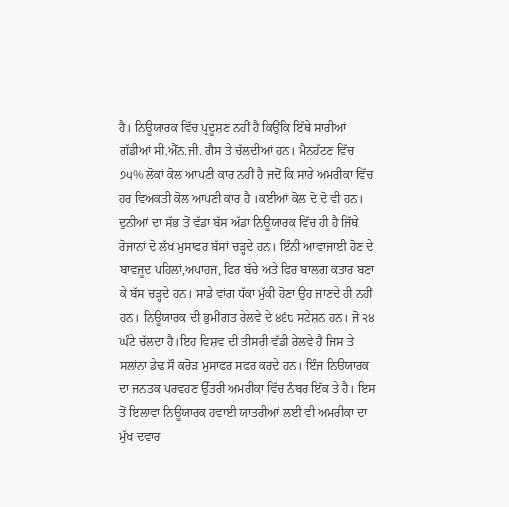ਹੈ। ਨਿਊਯਾਰਕ ਵਿੱਚ ਪ੍ਰਦੂਸ਼ਣ ਨਹੀਂ ਹੈ ਕਿਉਂਕਿ ਇੱਥੇ ਸਾਰੀਆਂ ਗੱਡੀਆਂ ਸੀ.ਐੱਨ.ਜੀ. ਗੈਸ ਤੇ ਚੱਲਦੀਆਂ ਹਨ। ਮੈਨਹੱਟਣ ਵਿੱਚ ੭੫% ਲੋਕਾਂ ਕੋਲ ਆਪਣੀ ਕਾਰ ਨਹੀਂ ਹੈ ਜਦੋਂ ਕਿ ਸਾਰੇ ਅਮਰੀਕਾ ਵਿੱਚ ਹਰ ਵਿਅਕਤੀ ਕੋਲ ਆਪਣੀ ਕਾਰ ਹੈ ।ਕਈਆਂ ਕੋਲ ਦੋ ਦੋ ਵੀ ਹਨ। ਦੁਨੀਆਂ ਦਾ ਸੱਭ ਤੋਂ ਵੱਡਾ ਬੱਸ ਅੱਡਾ ਨਿਊਯਾਰਕ ਵਿੱਚ ਹੀ ਹੈ ਜਿੱਥੇ ਰੋਜਾਨਾਂ ਦੋ ਲੱਖ ਮੁਸਾਫਰ ਬੱਸਾਂ ਚੜ੍ਹਦੇ ਹਨ। ਇੰਨੀ ਆਵਾਜਾਈ ਹੋਣ ਦੇ ਬਾਵਜੂਦ ਪਹਿਲਾਂ,ਅਪਾਹਜ, ਫਿਰ ਬੱਚੇ ਅਤੇ ਫਿਰ ਬਾਲਗ ਕਤਾਰ ਬਣਾ ਕੇ ਬੱਸ ਚੜ੍ਹਦੇ ਹਨ। ਸਾਡੇ ਵਾਂਗ ਧੱਕਾ ਮੁੱਕੀ ਹੋਣਾ ਉਹ ਜਾਣਦੇ ਹੀ ਨਹੀਂ ਹਨ। ਨਿਊਯਾਰਕ ਦੀ ਭੁਮੀਂਗਤ ਰੇਲਵੇ ਦੇ ੪੬੮ ਸਟੇਸ਼ਨ ਹਨ। ਜੋ ੨੪ ਘੰਟੇ ਚੱਲਦਾ ਹੈ।ਇਹ ਵਿਸ਼ਵ ਦੀ ਤੀਸਰੀ ਵੱਡੀ ਰੇਲਵੇ ਹੈ ਜਿਸ ਤੇ ਸਲਾਂਨਾ ਡੇਢ ਸੌ ਕਰੋੜ ਮੁਸਾਫਰ ਸਫਰ ਕਰਦੇ ਹਨ। ਇੰਜ ਨਿੳਯਾਰਕ ਦਾ ਜਨਤਕ ਪਰਵਹਣ ਉੱਤਰੀ ਅਮਰੀਕਾ ਵਿੱਚ ਨੰਬਰ ਇੱਕ ਤੇ ਹੈ। ਇਸ ਤੋਂ ਇਲਾਵਾ ਨਿਊਯਾਰਕ ਹਵਾਈ ਯਾਤਰੀਆਂ ਲਈ ਵੀ ਅਮਰੀਕਾ ਦਾ ਮੁੱਖ ਦਵਾਰ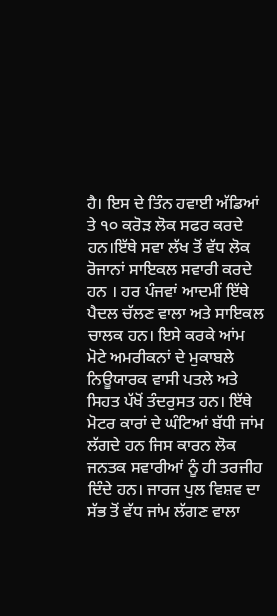ਹੈ। ਇਸ ਦੇ ਤਿੰਨ ਹਵਾਈ ਅੱਡਿਆਂ ਤੇ ੧੦ ਕਰੋੜ ਲੋਕ ਸਫਰ ਕਰਦੇ ਹਨ।ਇੱਥੇ ਸਵਾ ਲੱਖ ਤੋਂ ਵੱਧ ਲੋਕ ਰੋਜਾਨਾਂ ਸਾਇਕਲ ਸਵਾਰੀ ਕਰਦੇ ਹਨ । ਹਰ ਪੰਜਵਾਂ ਆਦਮੀਂ ਇੱਥੇ ਪੈਦਲ ਚੱਲਣ ਵਾਲਾ ਅਤੇ ਸਾਇਕਲ ਚਾਲਕ ਹਨ। ਇਸੇ ਕਰਕੇ ਆਂਮ ਮੋਟੇ ਅਮਰੀਕਨਾਂ ਦੇ ਮੁਕਾਬਲੇ ਨਿਊਯਾਰਕ ਵਾਸੀ ਪਤਲੇ ਅਤੇ ਸਿਹਤ ਪੱਖੋਂ ਤੰਦਰੁਸਤ ਹਨ। ਇੱਥੇ ਮੋਟਰ ਕਾਰਾਂ ਦੇ ਘੰਟਿਆਂ ਬੱਧੀ ਜਾਂਮ ਲੱਗਦੇ ਹਨ ਜਿਸ ਕਾਰਨ ਲੋਕ ਜਨਤਕ ਸਵਾਰੀਆਂ ਨੂੰ ਹੀ ਤਰਜੀਹ ਦਿੰਦੇ ਹਨ। ਜਾਰਜ ਪੁਲ ਵਿਸ਼ਵ ਦਾ ਸੱਭ ਤੋਂ ਵੱਧ ਜਾਂਮ ਲੱਗਣ ਵਾਲਾ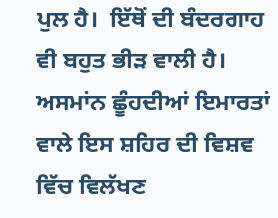ਪੁਲ ਹੈ।  ਇੱਥੋਂ ਦੀ ਬੰਦਰਗਾਹ ਵੀ ਬਹੁਤ ਭੀੜ ਵਾਲੀ ਹੈ। ਅਸਮਾਂਨ ਛੂੰਹਦੀਆਂ ਇਮਾਰਤਾਂ ਵਾਲੇ ਇਸ ਸ਼ਹਿਰ ਦੀ ਵਿਸ਼ਵ ਵਿੱਚ ਵਿਲੱਖਣ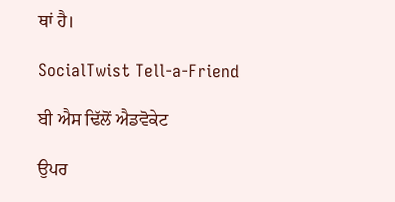ਥਾਂ ਹੈ।

SocialTwist Tell-a-Friend

ਬੀ ਐਸ ਢਿੱਲੋਂ ਐਡਵੋਕੇਟ

ਉਪਰ